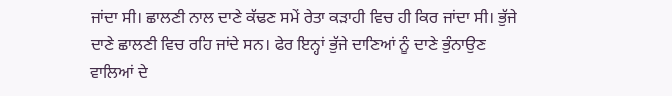ਜਾਂਦਾ ਸੀ। ਛਾਲਣੀ ਨਾਲ ਦਾਣੇ ਕੱਢਣ ਸਮੇਂ ਰੇਤਾ ਕੜਾਹੀ ਵਿਚ ਹੀ ਕਿਰ ਜਾਂਦਾ ਸੀ। ਭੁੱਜੇ ਦਾਣੇ ਛਾਲਣੀ ਵਿਚ ਰਹਿ ਜਾਂਦੇ ਸਨ। ਫੇਰ ਇਨ੍ਹਾਂ ਭੁੱਜੇ ਦਾਣਿਆਂ ਨੂੰ ਦਾਣੇ ਭੁੰਨਾਉਣ ਵਾਲਿਆਂ ਦੇ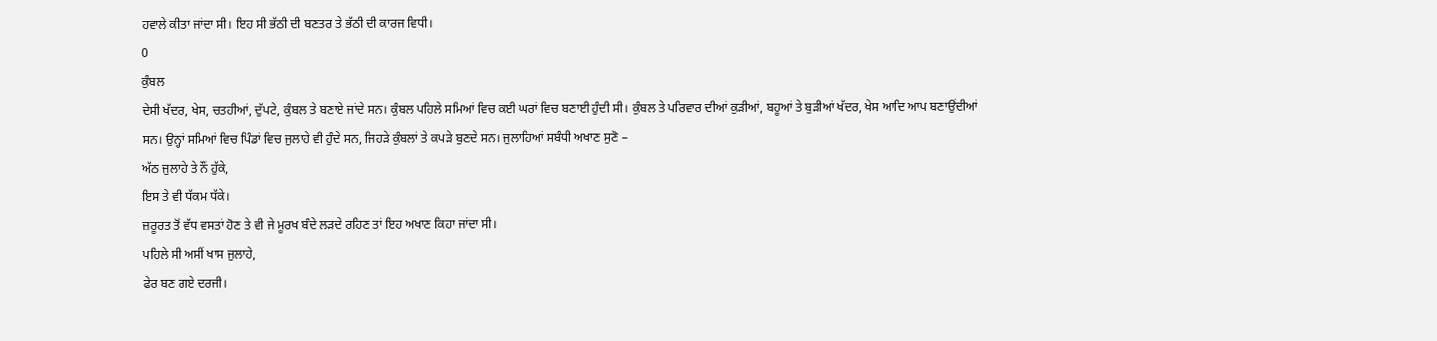ਹਵਾਲੇ ਕੀਤਾ ਜਾਂਦਾ ਸੀ। ਇਹ ਸੀ ਭੱਠੀ ਦੀ ਬਣਤਰ ਤੇ ਭੱਠੀ ਦੀ ਕਾਰਜ ਵਿਧੀ।
0
ਕੁੰਬਲ
ਦੇਸੀ ਖੱਦਰ, ਖੇਸ, ਚਤਹੀਆਂ, ਦੁੱਪਟੇ, ਕੁੰਬਲ ਤੇ ਬਣਾਏ ਜਾਂਦੇ ਸਨ। ਕੁੰਬਲ ਪਹਿਲੇ ਸਮਿਆਂ ਵਿਚ ਕਈ ਘਰਾਂ ਵਿਚ ਬਣਾਈ ਹੁੰਦੀ ਸੀ। ਕੁੰਬਲ ਤੇ ਪਰਿਵਾਰ ਦੀਆਂ ਕੁੜੀਆਂ, ਬਹੂਆਂ ਤੇ ਬੁੜੀਆਂ ਖੱਦਰ, ਖੇਸ ਆਦਿ ਆਪ ਬਣਾਉਂਦੀਆਂ ਸਨ। ਉਨ੍ਹਾਂ ਸਮਿਆਂ ਵਿਚ ਪਿੰਡਾਂ ਵਿਚ ਜੁਲਾਹੇ ਵੀ ਹੁੰਦੇ ਸਨ, ਜਿਹੜੇ ਕੁੰਬਲਾਂ ਤੇ ਕਪੜੇ ਬੁਣਦੇ ਸਨ। ਜੁਲਾਹਿਆਂ ਸਬੰਧੀ ਅਖਾਣ ਸੁਣੋ –
ਅੱਠ ਜੁਲਾਹੇ ਤੇ ਨੌਂ ਹੁੱਕੇ,
ਇਸ ਤੇ ਵੀ ਧੱਕਮ ਧੱਕੇ।
ਜ਼ਰੂਰਤ ਤੋਂ ਵੱਧ ਵਸਤਾਂ ਹੋਣ ਤੇ ਵੀ ਜੇ ਮੂਰਖ ਬੰਦੇ ਲੜਦੇ ਰਹਿਣ ਤਾਂ ਇਹ ਅਖਾਣ ਕਿਹਾ ਜਾਂਦਾ ਸੀ।
ਪਹਿਲੇ ਸੀ ਅਸੀਂ ਖਾਸ ਜੁਲਾਹੇ,
ਫੇਰ ਬਣ ਗਏ ਦਰਜੀ।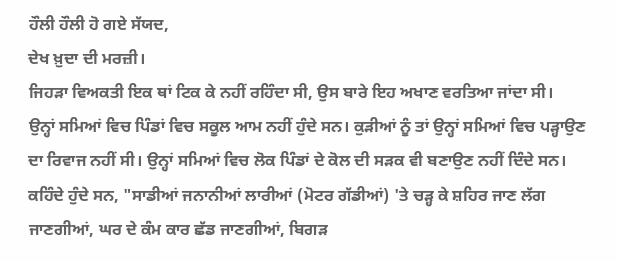ਹੌਲੀ ਹੌਲੀ ਹੋ ਗਏ ਸੱਯਦ,
ਦੇਖ ਖ਼ੁਦਾ ਦੀ ਮਰਜ਼ੀ।
ਜਿਹੜਾ ਵਿਅਕਤੀ ਇਕ ਥਾਂ ਟਿਕ ਕੇ ਨਹੀਂ ਰਹਿੰਦਾ ਸੀ, ਉਸ ਬਾਰੇ ਇਹ ਅਖਾਣ ਵਰਤਿਆ ਜਾਂਦਾ ਸੀ।
ਉਨ੍ਹਾਂ ਸਮਿਆਂ ਵਿਚ ਪਿੰਡਾਂ ਵਿਚ ਸਕੂਲ ਆਮ ਨਹੀਂ ਹੁੰਦੇ ਸਨ। ਕੁੜੀਆਂ ਨੂੰ ਤਾਂ ਉਨ੍ਹਾਂ ਸਮਿਆਂ ਵਿਚ ਪੜ੍ਹਾਉਣ ਦਾ ਰਿਵਾਜ ਨਹੀਂ ਸੀ। ਉਨ੍ਹਾਂ ਸਮਿਆਂ ਵਿਚ ਲੋਕ ਪਿੰਡਾਂ ਦੇ ਕੋਲ ਦੀ ਸੜਕ ਵੀ ਬਣਾਉਣ ਨਹੀਂ ਦਿੰਦੇ ਸਨ। ਕਹਿੰਦੇ ਹੁੰਦੇ ਸਨ, "ਸਾਡੀਆਂ ਜਨਾਨੀਆਂ ਲਾਰੀਆਂ (ਮੋਟਰ ਗੱਡੀਆਂ) 'ਤੇ ਚੜ੍ਹ ਕੇ ਸ਼ਹਿਰ ਜਾਣ ਲੱਗ ਜਾਣਗੀਆਂ, ਘਰ ਦੇ ਕੰਮ ਕਾਰ ਛੱਡ ਜਾਣਗੀਆਂ, ਬਿਗੜ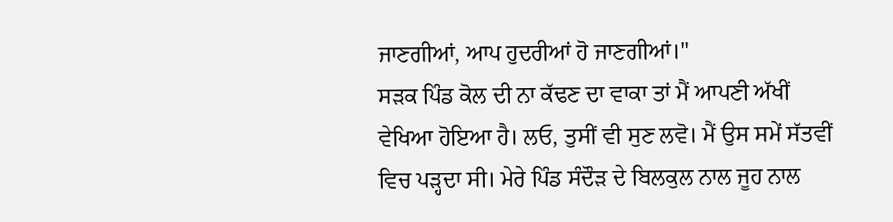ਜਾਣਗੀਆਂ, ਆਪ ਹੁਦਰੀਆਂ ਹੋ ਜਾਣਗੀਆਂ।"
ਸੜਕ ਪਿੰਡ ਕੋਲ ਦੀ ਨਾ ਕੱਢਣ ਦਾ ਵਾਕਾ ਤਾਂ ਮੈਂ ਆਪਣੀ ਅੱਖੀਂ ਵੇਖਿਆ ਹੋਇਆ ਹੈ। ਲਓ, ਤੁਸੀਂ ਵੀ ਸੁਣ ਲਵੋ। ਮੈਂ ਉਸ ਸਮੇਂ ਸੱਤਵੀਂ ਵਿਚ ਪੜ੍ਹਦਾ ਸੀ। ਮੇਰੇ ਪਿੰਡ ਸੰਦੌੜ ਦੇ ਬਿਲਕੁਲ ਨਾਲ ਜੂਹ ਨਾਲ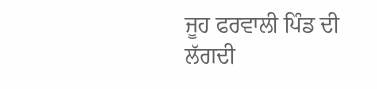ਜੂਹ ਫਰਵਾਲੀ ਪਿੰਡ ਦੀ ਲੱਗਦੀ